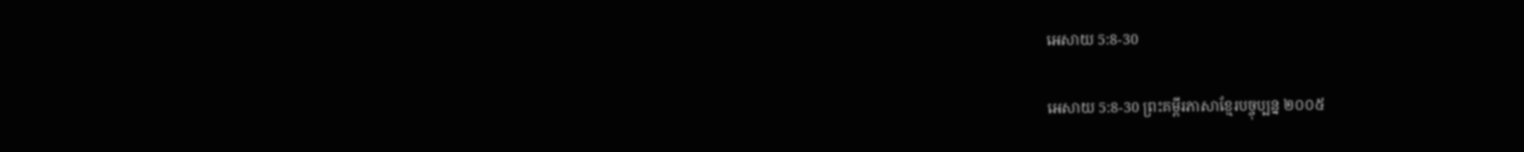អេសាយ 5:8-30

អេសាយ 5:8-30 ព្រះគម្ពីរភាសាខ្មែរបច្ចុប្បន្ន ២០០៥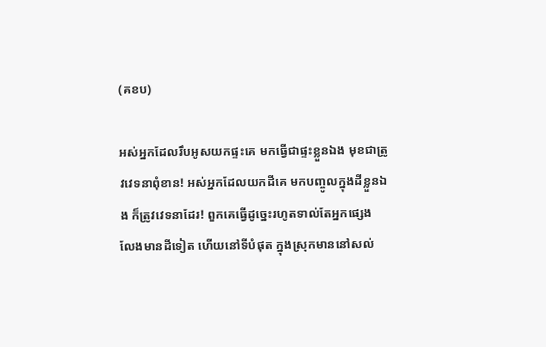(គខប)

អស់អ្នកដែលរឹបអូសយកផ្ទះគេ មកធ្វើជាផ្ទះខ្លួនឯង មុខជាត្រូវវេទនាពុំ‌ខាន! អស់អ្នកដែលយកដីគេ មកបញ្ចូលក្នុងដីខ្លួនឯង ក៏ត្រូវវេទនាដែរ! ពួកគេធ្វើដូច្នេះរហូតទាល់តែអ្នកផ្សេង លែងមានដីទៀត ហើយនៅទីបំផុត ក្នុងស្រុកមាននៅសល់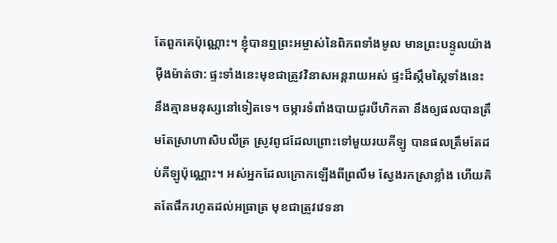តែពួកគេប៉ុណ្ណោះ។ ខ្ញុំបានឮព្រះ‌អម្ចាស់នៃពិភពទាំងមូល មានព្រះ‌បន្ទូលយ៉ាងម៉ឺង‌ម៉ាត់ថា: ផ្ទះទាំងនេះមុខជាត្រូវវិនាសអន្តរាយអស់ ផ្ទះដ៏ស្កឹម‌ស្កៃទាំងនេះ នឹងគ្មានមនុស្សនៅទៀតទេ។ ចម្ការទំពាំង‌បាយជូរបីហិក‌តា នឹងឲ្យផលបានត្រឹមតែស្រាហា‌សិបលីត្រ ស្រូវពូជដែលព្រោះទៅមួយរយគីឡូ បានផលត្រឹមតែដប់គីឡូប៉ុណ្ណោះ។ អស់អ្នកដែលក្រោកឡើងពីព្រលឹម ស្វែងរកស្រាខ្លាំង ហើយគិតតែផឹករហូតដល់អធ្រាត្រ មុខជាត្រូវវេទនា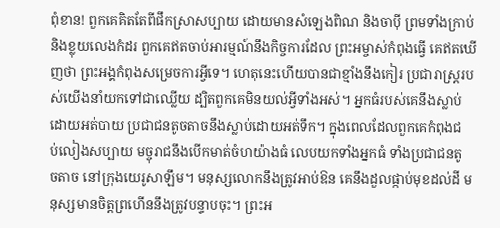ពុំ‌ខាន! ពួកគេគិតតែពីផឹកស្រាសប្បាយ ដោយមានសំឡេងពិណ និងចាប៉ី ព្រមទាំងក្រាប់ និងខ្លុយលេងកំដរ ពួកគេឥតចាប់អារម្មណ៍នឹងកិច្ចការដែល ព្រះ‌អម្ចាស់កំពុងធ្វើ គេឥតឃើញថា ព្រះអង្គកំពុងសម្រេចការអ្វីទេ។ ហេតុនេះហើយបានជាខ្មាំងនឹងកៀរ ប្រជា‌រាស្ត្ររបស់យើងនាំយកទៅជាឈ្លើយ ដ្បិតពួកគេមិនយល់អ្វីទាំងអស់។ អ្នកធំរបស់គេនឹងស្លាប់ ដោយអត់បាយ ប្រជា‌ជនតូច‌តាចនឹងស្លាប់ដោយអត់ទឹក។ ក្នុងពេលដែលពួកគេកំពុងជប់‌លៀងសប្បាយ មច្ចុរាជនឹងបើកមាត់ចំហយ៉ាងធំ លេបយកទាំងអ្នកធំ ទាំងប្រជា‌ជនតូច‌តាច នៅក្រុងយេរូ‌សាឡឹម។ មនុស្សលោកនឹងត្រូវអាប់ឱន គេនឹងដួលផ្កាប់មុខដល់ដី មនុស្សមានចិត្តព្រហើននឹងត្រូវបន្ទាបចុះ។ ព្រះ‌អ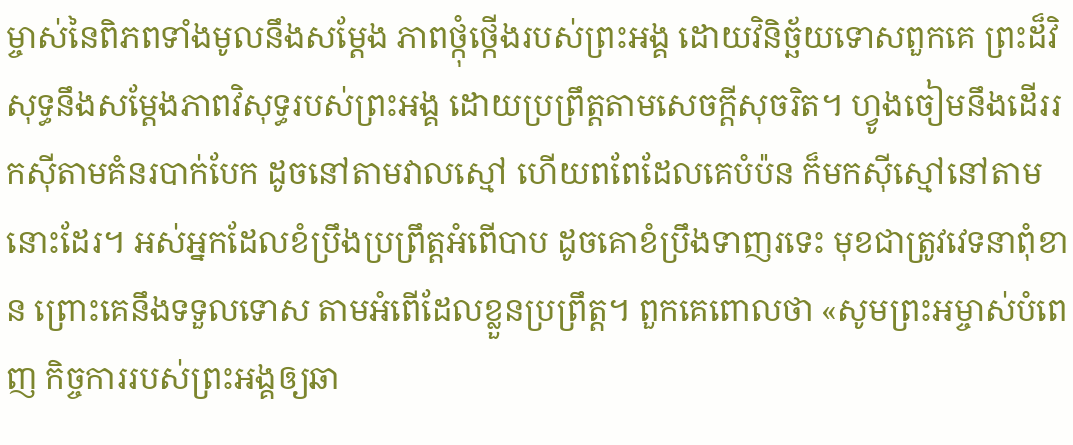ម្ចាស់នៃពិភពទាំងមូលនឹងសម្តែង ភាពថ្កុំ‌ថ្កើងរបស់ព្រះអង្គ ដោយវិនិច្ឆ័យទោសពួកគេ ព្រះដ៏វិសុទ្ធនឹងសម្តែងភាពវិសុទ្ធរបស់ព្រះអង្គ ដោយប្រព្រឹត្តតាមសេចក្ដីសុចរិត។ ហ្វូងចៀមនឹងដើររកស៊ីតាមគំនរបាក់បែក ដូចនៅតាមវាលស្មៅ ហើយពពែដែលគេបំប៉ន ក៏មកស៊ីស្មៅនៅតាមនោះដែរ។ អស់អ្នកដែលខំប្រឹងប្រព្រឹត្តអំពើបាប ដូចគោខំប្រឹងទាញរទេះ មុខជាត្រូវវេទនាពុំ‌ខាន ព្រោះគេនឹងទទួលទោស តាមអំពើដែលខ្លួនប្រព្រឹត្ត។ ពួកគេពោលថា «សូមព្រះ‌អម្ចាស់បំពេញ កិច្ចការរបស់ព្រះអង្គឲ្យឆា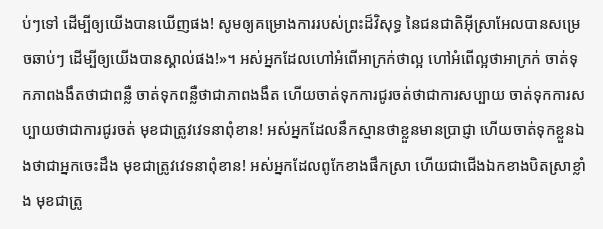ប់ៗទៅ ដើម្បីឲ្យយើងបានឃើញផង! សូមឲ្យគម្រោង‌ការរបស់ព្រះដ៏វិសុទ្ធ នៃជន‌ជាតិអ៊ីស្រា‌អែលបានសម្រេចឆាប់ៗ ដើម្បីឲ្យយើងបានស្គាល់ផង!»។ អស់អ្នកដែលហៅអំពើអាក្រក់ថាល្អ ហៅអំពើល្អថាអាក្រក់ ចាត់ទុកភាពងងឹតថាជាពន្លឺ ចាត់ទុកពន្លឺថាជាភាពងងឹត ហើយចាត់ទុកការជូរចត់ថាជាការសប្បាយ ចាត់ទុកការសប្បាយថាជាការជូរចត់ មុខជាត្រូវវេទនាពុំ‌ខាន! អស់អ្នកដែលនឹកស្មានថាខ្លួនមានប្រាជ្ញា ហើយចាត់ទុកខ្លួនឯងថាជាអ្នកចេះដឹង មុខជាត្រូវវេទនាពុំ‌ខាន! អស់អ្នកដែលពូកែខាងផឹកស្រា ហើយជាជើងឯកខាងបិតស្រាខ្លាំង មុខជាត្រូ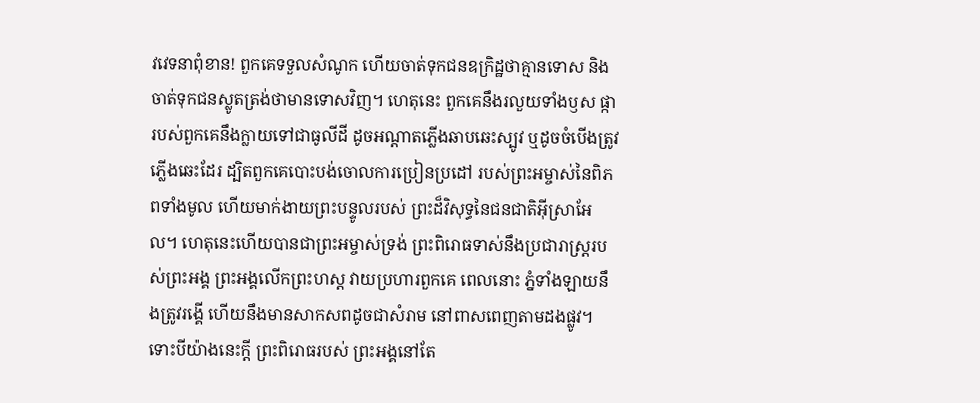វវេទនាពុំ‌ខាន! ពួកគេទទួលសំណូក ហើយចាត់ទុកជនឧក្រិដ្ឋថាគ្មានទោស និងចាត់ទុកជនស្លូតត្រង់ថាមានទោសវិញ។ ហេតុនេះ ពួកគេនឹងរលួយទាំងឫស ផ្ការបស់ពួកគេនឹងក្លាយទៅជាធូលីដី ដូចអណ្ដាតភ្លើងឆាប‌ឆេះស្បូវ ឬដូចចំបើងត្រូវភ្លើងឆេះដែរ ដ្បិតពួកគេបោះបង់ចោលការប្រៀន‌ប្រដៅ របស់ព្រះ‌អម្ចាស់នៃពិភពទាំងមូល ហើយមាក់ងាយព្រះ‌បន្ទូលរបស់ ព្រះដ៏វិសុទ្ធនៃជន‌ជាតិអ៊ីស្រា‌អែល។ ហេតុនេះហើយបានជាព្រះ‌អម្ចាស់ទ្រង់ ព្រះ‌ពិរោធទាស់នឹងប្រជា‌រាស្ត្ររបស់ព្រះអង្គ ព្រះអង្គលើកព្រះ‌ហស្ដ វាយប្រហារពួកគេ ពេលនោះ ភ្នំទាំង‌ឡាយនឹងត្រូវរង្គើ ហើយនឹងមានសាក‌សពដូចជាសំរាម នៅពាស‌ពេញតាមដងផ្លូវ។ ទោះបីយ៉ាងនេះក្ដី ព្រះ‌ពិរោធរបស់ ព្រះអង្គនៅតែ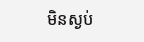មិនស្ងប់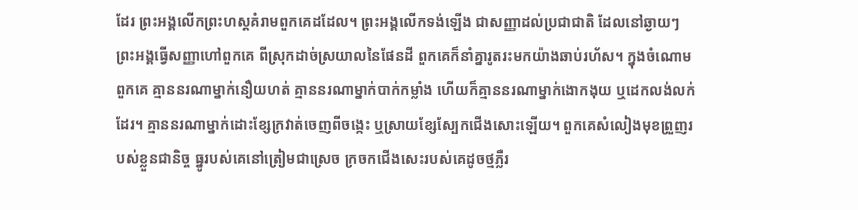ដែរ ព្រះអង្គលើកព្រះ‌ហស្ដគំរាមពួកគេដដែល។ ព្រះអង្គលើកទង់ឡើង ជាសញ្ញាដល់ប្រជា‌ជាតិ ដែលនៅឆ្ងាយៗ ព្រះអង្គធ្វើសញ្ញាហៅពួកគេ ពីស្រុកដាច់ស្រយាលនៃផែនដី ពួកគេក៏នាំគ្នារូត‌រះមកយ៉ាងឆាប់រហ័ស។ ក្នុងចំណោមពួកគេ គ្មាននរណាម្នាក់នឿយ‌ហត់ គ្មាននរណាម្នាក់បាក់កម្លាំង ហើយក៏គ្មាននរណាម្នាក់ងោក‌ងុយ ឬដេកលង់‌លក់ដែរ។ គ្មាននរណាម្នាក់ដោះខ្សែក្រវាត់ចេញពីចង្កេះ ឬស្រាយខ្សែស្បែកជើងសោះឡើយ។ ពួកគេសំលៀងមុខព្រួញរបស់ខ្លួនជានិច្ច ធ្នូរបស់គេនៅត្រៀមជាស្រេច ក្រចកជើងសេះរបស់គេដូចថ្មភ្លឺរ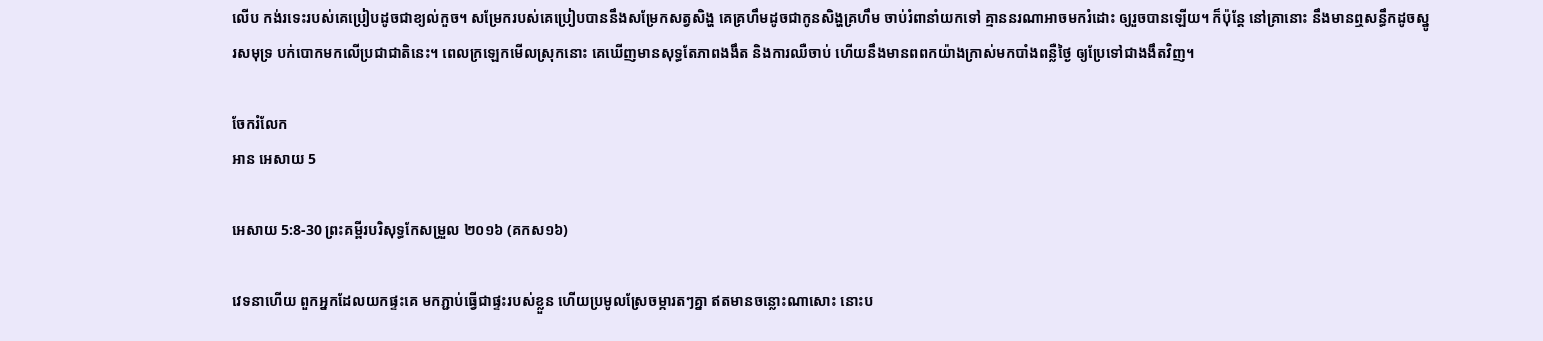លើប កង់រទេះរបស់គេប្រៀបដូចជាខ្យល់កួច។ សម្រែករបស់គេប្រៀបបាននឹងសម្រែកសត្វសិង្ហ គេគ្រហឹមដូចជាកូនសិង្ហគ្រហឹម ចាប់រំពានាំយកទៅ គ្មាននរណាអាចមករំដោះ ឲ្យរួចបានឡើយ។ ក៏ប៉ុន្តែ នៅគ្រានោះ នឹងមានឮសន្ធឹកដូចស្នូរសមុទ្រ បក់បោកមកលើប្រជា‌ជាតិនេះ។ ពេលក្រឡេកមើលស្រុកនោះ គេឃើញមានសុទ្ធតែភាពងងឹត និងការឈឺចាប់ ហើយនឹងមានពពកយ៉ាងក្រាស់មកបាំងពន្លឺថ្ងៃ ឲ្យប្រែទៅជាងងឹតវិញ។

ចែករំលែក
អាន អេសាយ 5

អេសាយ 5:8-30 ព្រះគម្ពីរបរិសុទ្ធកែសម្រួល ២០១៦ (គកស១៦)

វេទនាហើយ ពួកអ្នកដែលយកផ្ទះគេ មកភ្ជាប់ធ្វើជាផ្ទះរបស់ខ្លួន ហើយប្រមូលស្រែចម្ការតៗគ្នា ឥតមានចន្លោះណាសោះ នោះប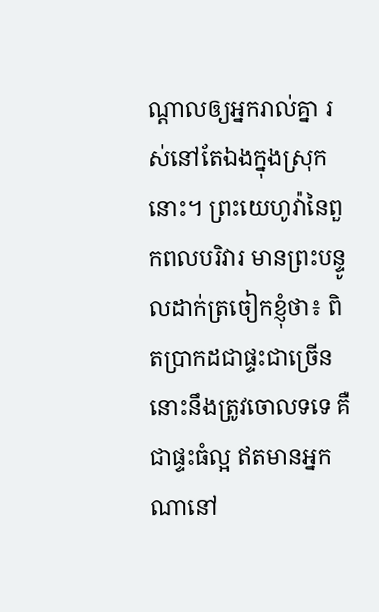ណ្ដាលឲ្យអ្នករាល់គ្នា រស់នៅតែឯងក្នុងស្រុកនោះ។ ព្រះ‌យេហូវ៉ានៃពួកពល‌បរិវារ មានព្រះ‌បន្ទូលដាក់ត្រចៀកខ្ញុំថា៖ ពិតប្រាកដជាផ្ទះជាច្រើននោះនឹងត្រូវចោលទទេ គឺជាផ្ទះធំល្អ ឥតមានអ្នកណានៅ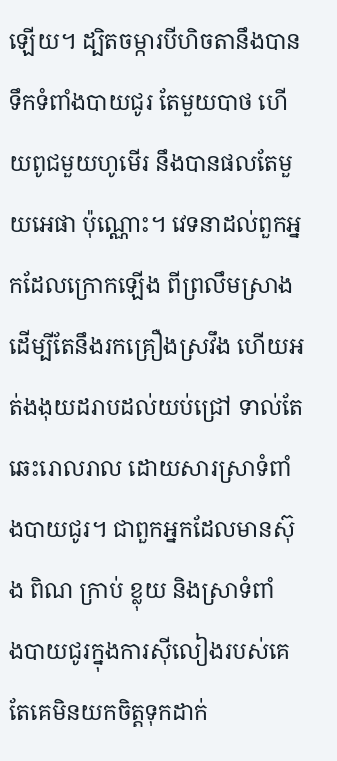ឡើយ។ ដ្បិតចម្ការបីហិចតានឹងបានទឹកទំពាំង‌បាយ‌ជូរ តែមួយបាថ ហើយពូជមួយហូមើរ នឹងបានផលតែមួយអេផា ប៉ុណ្ណោះ។ វេទនាដល់ពួកអ្នកដែលក្រោកឡើង ពីព្រលឹមស្រាង ដើម្បីតែនឹងរកគ្រឿងស្រវឹង ហើយអត់ងងុយដរាបដល់យប់ជ្រៅ ទាល់តែឆេះរោល‌រាល ដោយ‌សារស្រាទំពាំង‌បាយ‌ជូរ។ ជាពួកអ្នកដែលមានស៊ុង ពិណ ក្រាប់ ខ្លុយ និងស្រាទំពាំង‌បាយ‌ជូរក្នុងការស៊ី‌លៀងរបស់គេ តែគេមិនយកចិត្តទុកដាក់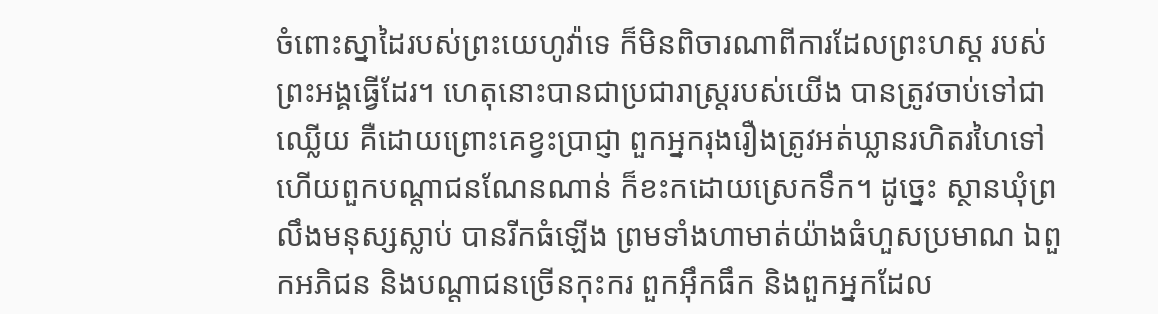ចំពោះស្នាដៃរបស់ព្រះ‌យេហូវ៉ាទេ ក៏មិនពិចារ‌ណាពីការដែលព្រះ‌ហស្ត របស់ព្រះ‌អង្គធ្វើដែរ។ ហេតុនោះបានជាប្រជា‌រាស្ត្ររបស់យើង បានត្រូវចាប់ទៅជាឈ្លើយ គឺដោយព្រោះគេខ្វះប្រាជ្ញា ពួកអ្នករុងរឿងត្រូវអត់ឃ្លានរហិត‌រហៃទៅ ហើយពួកបណ្ដា‌ជនណែន‌ណាន់ ក៏ខះកដោយស្រេកទឹក។ ដូច្នេះ ស្ថានឃុំព្រលឹងមនុស្សស្លាប់ បានរីកធំឡើង ព្រមទាំងហាមាត់យ៉ាងធំហួសប្រមាណ ឯពួកអភិជន និងបណ្ដាជនច្រើនកុះករ ពួកអ៊ឹក‌ធឹក និងពួកអ្នកដែល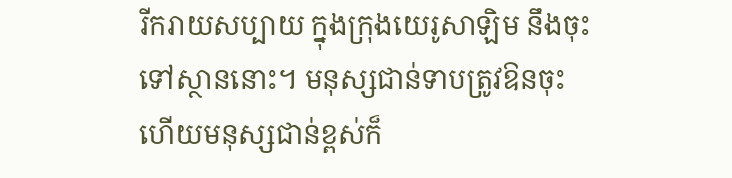រីក‌រាយសប្បាយ ក្នុងក្រុងយេរូសាឡិម នឹងចុះទៅស្ថាននោះ។ មនុស្សជាន់ទាបត្រូវឱនចុះ ហើយមនុស្សជាន់ខ្ពស់ក៏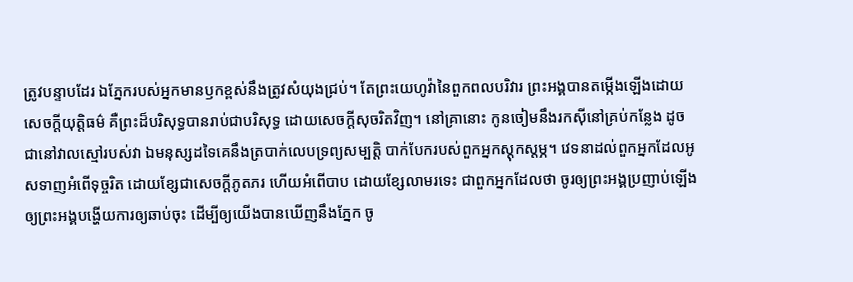ត្រូវបន្ទាបដែរ ឯភ្នែករបស់អ្នកមានឫកខ្ពស់នឹងត្រូវសំយុងជ្រប់។ តែព្រះ‌យេហូវ៉ានៃពួកពល‌បរិវារ ព្រះ‌អង្គបានតម្កើងឡើងដោយសេចក្ដីយុត្តិ‌ធម៌ គឺព្រះដ៏បរិសុទ្ធបានរាប់ជាបរិសុទ្ធ ដោយសេចក្ដីសុចរិតវិញ។ នៅគ្រានោះ កូនចៀមនឹងរកស៊ីនៅគ្រប់កន្លែង ដូចជានៅវាលស្មៅរបស់វា ឯមនុស្សដទៃគេនឹងត្របាក់លេបទ្រព្យ‌សម្បត្តិ បាក់បែករបស់ពួកអ្នកស្តុក‌ស្តម្ភ។ វេទនាដល់ពួកអ្នកដែលអូសទាញអំពើទុច្ចរិត ដោយខ្សែជាសេចក្ដីភូត‌ភរ ហើយអំពើបាប ដោយខ្សែលាមរទេះ ជាពួកអ្នកដែលថា ចូរឲ្យព្រះ‌អង្គប្រញាប់ឡើង ឲ្យព្រះ‌អង្គបង្ហើយការឲ្យឆាប់ចុះ ដើម្បីឲ្យយើងបានឃើញនឹងភ្នែក ចូ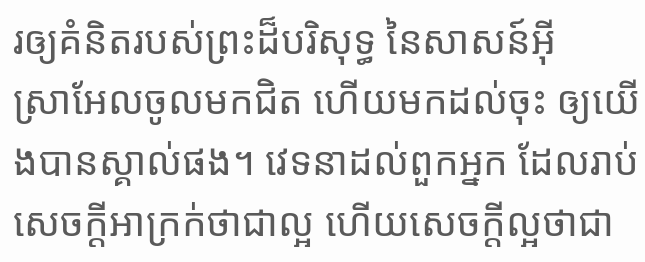រឲ្យគំនិតរបស់ព្រះដ៏បរិសុទ្ធ នៃសាសន៍អ៊ីស្រា‌អែលចូលមកជិត ហើយមកដល់ចុះ ឲ្យយើងបានស្គាល់ផង។ វេទនាដល់ពួកអ្នក ដែលរាប់សេចក្ដីអាក្រក់ថាជាល្អ ហើយសេចក្ដីល្អថាជា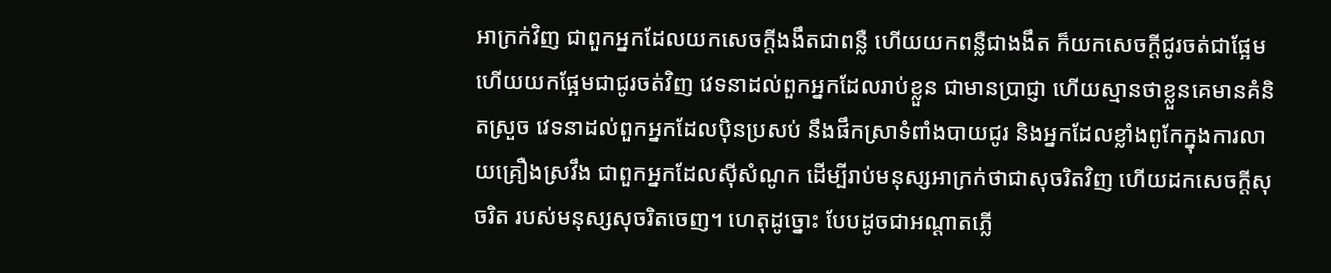អាក្រក់វិញ ជាពួកអ្នកដែលយកសេចក្ដីងងឹតជាពន្លឺ ហើយយកពន្លឺជាងងឹត ក៏យកសេចក្ដីជូរចត់ជាផ្អែម ហើយយកផ្អែមជាជូរចត់វិញ វេទនាដល់ពួកអ្នកដែលរាប់ខ្លួន ជាមានប្រាជ្ញា ហើយស្មានថាខ្លួនគេមានគំនិតស្រួច វេទនាដល់ពួកអ្នកដែលប៉ិនប្រសប់ នឹងផឹកស្រាទំពាំង‌បាយ‌ជូរ និងអ្នកដែលខ្លាំងពូកែក្នុងការលាយគ្រឿងស្រវឹង ជាពួកអ្នកដែលស៊ីសំណូក ដើម្បីរាប់មនុស្សអាក្រក់ថាជាសុចរិតវិញ ហើយដកសេចក្ដីសុចរិត របស់មនុស្សសុចរិតចេញ។ ហេតុដូច្នោះ បែបដូចជាអណ្ដាតភ្លើ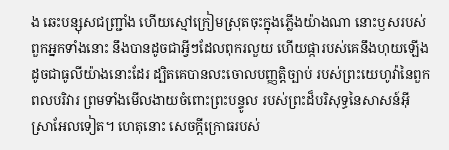ង ឆេះបន្សុសជញ្ជ្រាំង ហើយស្មៅក្រៀមស្រុតចុះក្នុងភ្លើងយ៉ាងណា នោះឫសរបស់ពួកអ្នកទាំងនោះ នឹងបានដូចជាអ្វីៗដែលពុករលួយ ហើយផ្ការបស់គេនឹងហុយឡើង ដូចជាធូលីយ៉ាងនោះដែរ ដ្បិតគេបានលះចោលបញ្ញត្តិច្បាប់ របស់ព្រះ‌យេហូវ៉ានៃពួកពល‌បរិវារ ព្រមទាំងមើល‌ងាយចំពោះព្រះ‌បន្ទូល របស់ព្រះដ៏បរិសុទ្ធនៃសាសន៍អ៊ីស្រា‌អែលទៀត។ ហេតុនោះ សេចក្ដីក្រោធរបស់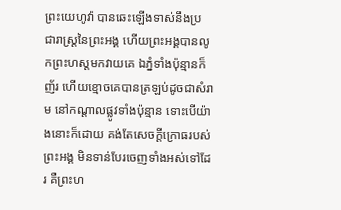ព្រះ‌យេហូវ៉ា បានឆេះឡើងទាស់នឹងប្រជា‌រាស្ត្រនៃព្រះ‌អង្គ ហើយព្រះ‌អង្គបានលូកព្រះ‌ហស្តមកវាយគេ ឯភ្នំទាំងប៉ុន្មានក៏ញ័រ ហើយខ្មោចគេបានត្រឡប់ដូចជាសំរាម នៅកណ្ដាលផ្លូវទាំងប៉ុន្មាន ទោះបើយ៉ាងនោះក៏ដោយ គង់តែសេចក្ដីក្រោធរបស់ព្រះ‌អង្គ មិនទាន់បែរចេញទាំងអស់ទៅដែរ គឺព្រះ‌ហ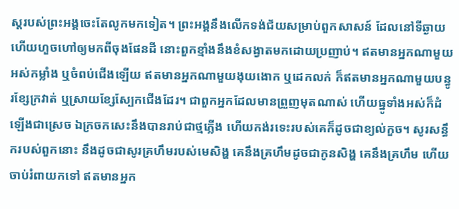ស្តរបស់ព្រះ‌អង្គចេះតែលូកមកទៀត។ ព្រះ‌អង្គនឹងលើកទង់‌ជ័យសម្រាប់ពួកសាសន៍ ដែលនៅទីឆ្ងាយ ហើយហួចហៅឲ្យមកពីចុងផែនដី នោះពួកខ្មាំងនឹងខំសង្វាតមកដោយប្រញាប់។ ឥតមានអ្នកណាមួយអស់កម្លាំង ឬចំពប់ជើងឡើយ ឥតមានអ្នកណាមួយងុយ‌ងោក ឬដេកលក់ ក៏ឥតមានអ្នកណាមួយបន្ធូរខ្សែក្រវាត់ ឬស្រាយខ្សែស្បែកជើងដែរ។ ជាពួកអ្នកដែលមានព្រួញមុតណាស់ ហើយធ្នូទាំងអស់ក៏ដំឡើងជាស្រេច ឯក្រចកសេះនឹងបានរាប់ជាថ្មភ្លើង ហើយកង់រទេះរបស់គេក៏ដូចជាខ្យល់កួច។ សូរសន្ធឹករបស់ពួកនោះ នឹងដូចជាសូរគ្រហឹមរបស់មេសិង្ហ គេនឹងគ្រហឹមដូចជាកូនសិង្ហ គេនឹងគ្រហឹម ហើយចាប់រំពាយកទៅ ឥតមានអ្នក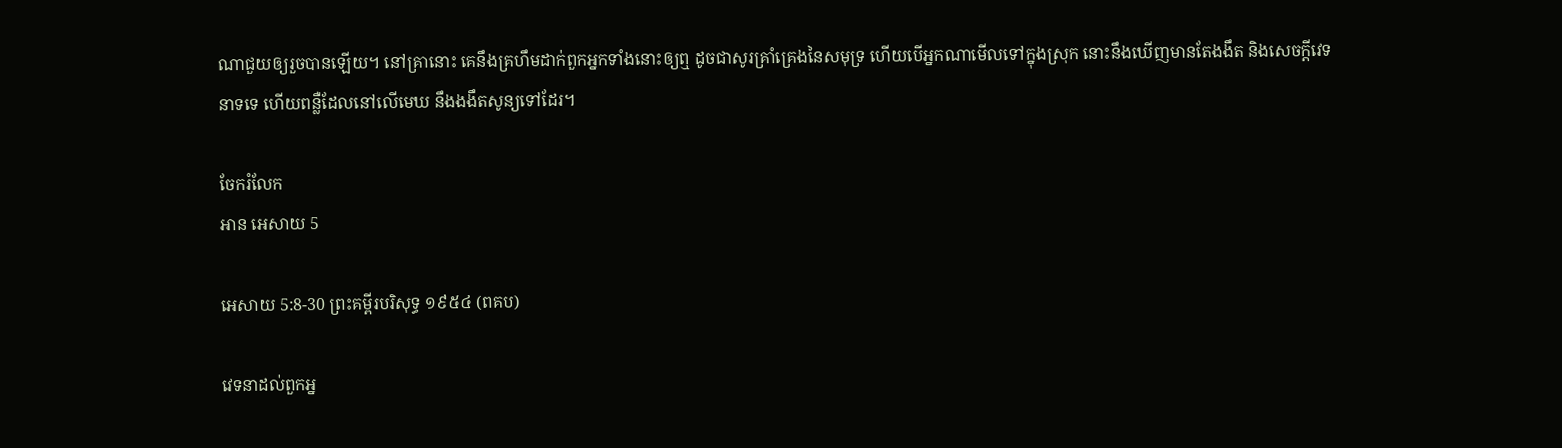ណាជួយឲ្យរួចបានឡើយ។ នៅគ្រានោះ គេនឹងគ្រហឹមដាក់ពួកអ្នកទាំងនោះឲ្យឮ ដូចជាសូរគ្រាំ‌គ្រេងនៃសមុទ្រ ហើយបើអ្នកណាមើលទៅក្នុងស្រុក នោះនឹងឃើញមានតែងងឹត និងសេចក្ដីវេទនាទទេ ហើយពន្លឺដែលនៅលើមេឃ នឹងងងឹតសូន្យទៅដែរ។

ចែករំលែក
អាន អេសាយ 5

អេសាយ 5:8-30 ព្រះគម្ពីរបរិសុទ្ធ ១៩៥៤ (ពគប)

វេទនាដល់ពួកអ្ន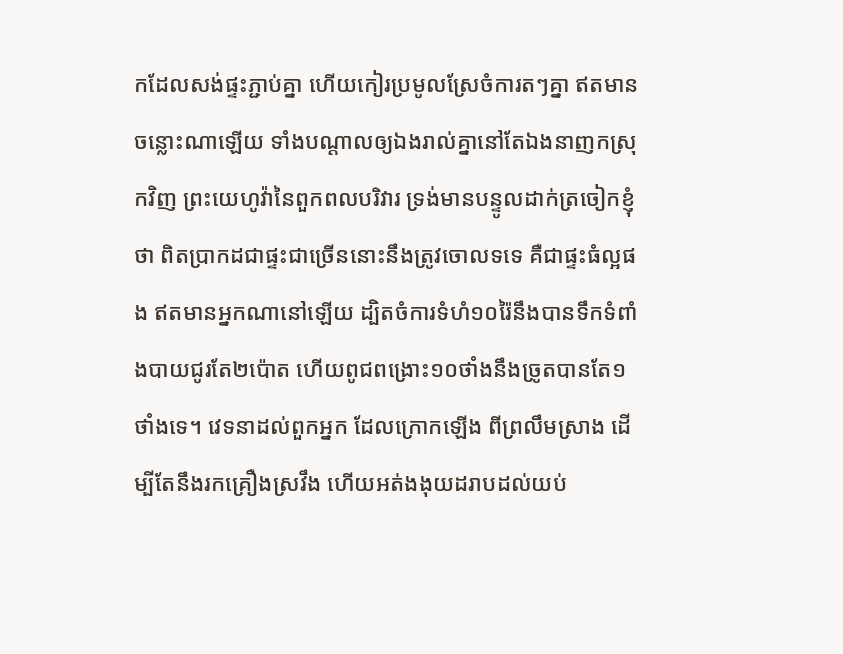កដែលសង់ផ្ទះភ្ជាប់គ្នា ហើយកៀរប្រមូលស្រែចំការតៗគ្នា ឥតមានចន្លោះណាឡើយ ទាំងបណ្តាលឲ្យឯងរាល់គ្នានៅតែឯងនាញកស្រុកវិញ ព្រះ‌យេហូវ៉ានៃពួកពល‌បរិវារ ទ្រង់មានបន្ទូលដាក់ត្រចៀកខ្ញុំថា ពិតប្រាកដជាផ្ទះជាច្រើននោះនឹងត្រូវចោលទទេ គឺជាផ្ទះធំល្អផង ឥតមានអ្នកណានៅឡើយ ដ្បិតចំការទំហំ១០រ៉ៃនឹងបានទឹកទំពាំង‌បាយ‌ជូរតែ២ប៉ោត ហើយពូជពង្រោះ១០ថាំងនឹងច្រូតបានតែ១ថាំងទេ។ វេទនាដល់ពួកអ្នក ដែលក្រោកឡើង ពីព្រលឹមស្រាង ដើម្បីតែនឹងរកគ្រឿងស្រវឹង ហើយអត់ងងុយដរាបដល់យប់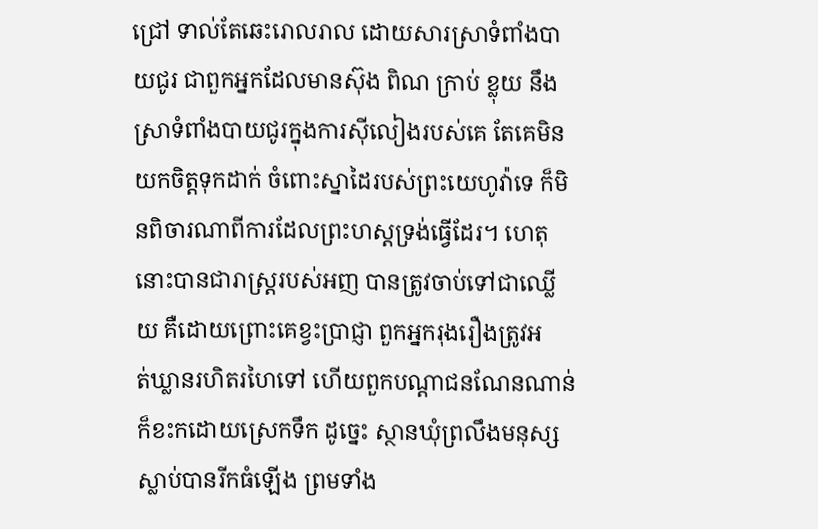ជ្រៅ ទាល់តែឆេះរោល‌រាល ដោយ‌សារស្រាទំពាំង‌បាយ‌ជូរ ជាពួកអ្នកដែលមានស៊ុង ពិណ ក្រាប់ ខ្លុយ នឹងស្រាទំពាំង‌បាយ‌ជូរក្នុងការស៊ី‌លៀងរបស់គេ តែគេមិនយកចិត្តទុកដាក់ ចំពោះស្នាដៃរបស់ព្រះ‌យេហូវ៉ាទេ ក៏មិនពិចារណាពីការដែលព្រះ‌ហស្តទ្រង់ធ្វើដែរ។ ហេតុនោះបានជារាស្ត្ររបស់អញ បានត្រូវចាប់ទៅជាឈ្លើយ គឺដោយព្រោះគេខ្វះប្រាជ្ញា ពួកអ្នករុងរឿងត្រូវអត់‌ឃ្លានរហិត‌រហៃទៅ ហើយពួកបណ្តាជនណែន‌ណាន់ក៏ខះកដោយស្រេកទឹក ដូច្នេះ ស្ថានឃុំព្រលឹងមនុស្សស្លាប់បានរីកធំឡើង ព្រមទាំង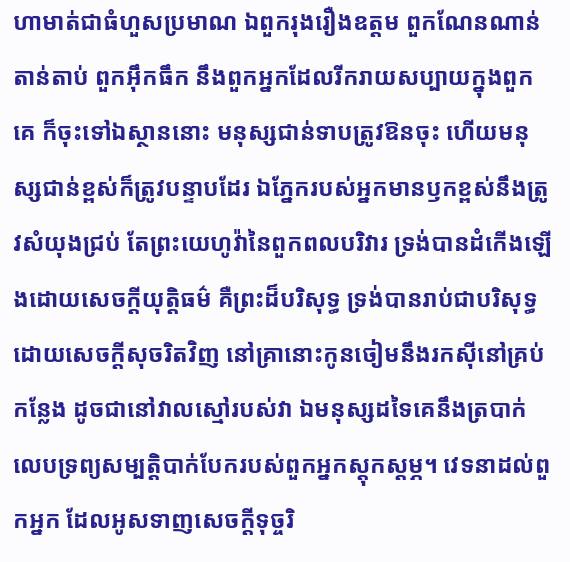ហាមាត់ជាធំហួសប្រមាណ ឯពួករុងរឿងឧត្តម ពួកណែន‌ណាន់តាន់‌តាប់ ពួកអ៊ឹក‌ធឹក នឹងពួកអ្នកដែលរីក‌រាយសប្បាយក្នុងពួកគេ ក៏ចុះទៅឯស្ថាននោះ មនុស្សជាន់ទាបត្រូវឱនចុះ ហើយមនុស្សជាន់ខ្ពស់ក៏ត្រូវបន្ទាបដែរ ឯភ្នែករបស់អ្នកមានឫកខ្ពស់នឹងត្រូវសំយុងជ្រប់ តែព្រះ‌យេហូវ៉ានៃពួកពល‌បរិវារ ទ្រង់បានដំកើងឡើងដោយសេចក្ដីយុត្តិ‌ធម៌ គឺព្រះដ៏បរិសុទ្ធ ទ្រង់បានរាប់ជាបរិសុទ្ធដោយសេចក្ដីសុចរិតវិញ នៅគ្រានោះកូនចៀមនឹងរកស៊ីនៅគ្រប់កន្លែង ដូចជានៅវាលស្មៅរបស់វា ឯមនុស្សដទៃគេនឹងត្របាក់លេបទ្រព្យសម្បត្តិបាក់បែករបស់ពួកអ្នកស្តុក‌ស្តម្ភ។ វេទនាដល់ពួកអ្នក ដែលអូស‌ទាញសេចក្ដីទុច្ចរិ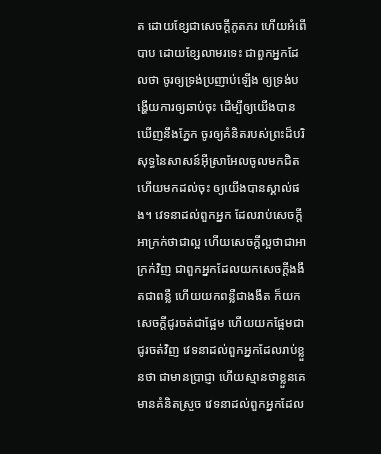ត ដោយខ្សែជាសេចក្ដីភូត‌ភរ ហើយអំពើបាប ដោយខ្សែលាមរទេះ ជាពួកអ្នកដែលថា ចូរឲ្យទ្រង់ប្រញាប់ឡើង ឲ្យទ្រង់បង្ហើយការឲ្យឆាប់ចុះ ដើម្បីឲ្យយើងបានឃើញនឹងភ្នែក ចូរឲ្យគំនិតរបស់ព្រះដ៏បរិសុទ្ធនៃសាសន៍អ៊ីស្រាអែលចូលមកជិត ហើយមកដល់ចុះ ឲ្យយើងបានស្គាល់ផង។ វេទនាដល់ពួកអ្នក ដែលរាប់សេចក្ដីអាក្រក់ថាជាល្អ ហើយសេចក្ដីល្អថាជាអាក្រក់វិញ ជាពួកអ្នកដែលយកសេចក្ដីងងឹតជាពន្លឺ ហើយយកពន្លឺជាងងឹត ក៏យកសេចក្ដីជូរចត់ជាផ្អែម ហើយយកផ្អែមជាជូរចត់វិញ វេទនាដល់ពួកអ្នកដែលរាប់ខ្លួនថា ជាមានប្រាជ្ញា ហើយស្មានថាខ្លួនគេមានគំនិតស្រួច វេទនាដល់ពួកអ្នកដែល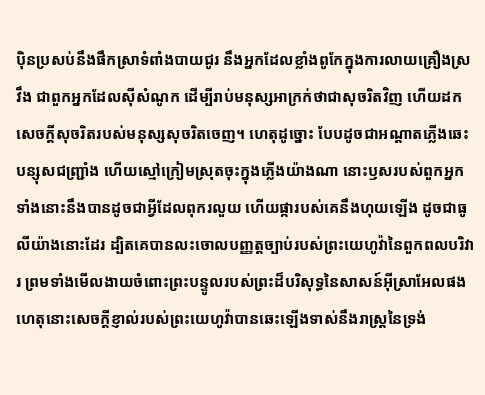ប៉ិន‌ប្រសប់នឹងផឹកស្រាទំពាំង‌បាយ‌ជូរ នឹងអ្នកដែលខ្លាំងពូកែក្នុងការលាយគ្រឿងស្រវឹង ជាពួកអ្នកដែលស៊ីសំណូក ដើម្បីរាប់មនុស្សអាក្រក់ថាជាសុចរិតវិញ ហើយដកសេចក្ដីសុចរិតរបស់មនុស្សសុចរិតចេញ។ ហេតុដូច្នោះ បែបដូចជាអណ្តាតភ្លើងឆេះបន្សុសជញ្ជ្រាំង ហើយស្មៅក្រៀមស្រុតចុះក្នុងភ្លើងយ៉ាងណា នោះឫសរបស់ពួកអ្នកទាំងនោះនឹងបានដូចជាអ្វីដែលពុក‌រលួយ ហើយផ្ការបស់គេនឹងហុយឡើង ដូចជាធូលីយ៉ាងនោះដែរ ដ្បិតគេបានលះចោលបញ្ញត្តច្បាប់របស់ព្រះ‌យេហូវ៉ានៃពួកពល‌បរិវារ ព្រមទាំងមើល‌ងាយចំពោះព្រះ‌បន្ទូលរបស់ព្រះដ៏បរិសុទ្ធនៃសាសន៍អ៊ីស្រាអែលផង ហេតុនោះសេចក្ដីខ្ញាល់របស់ព្រះ‌យេហូវ៉ាបានឆេះឡើងទាស់នឹងរាស្ត្រនៃទ្រង់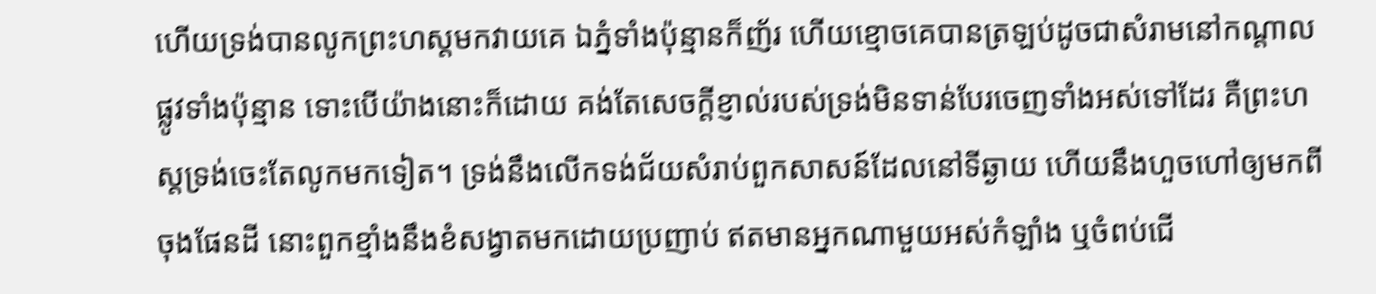ហើយទ្រង់បានលូកព្រះ‌ហស្តមកវាយគេ ឯភ្នំទាំងប៉ុន្មានក៏ញ័រ ហើយខ្មោចគេបានត្រឡប់ដូចជាសំរាមនៅកណ្តាលផ្លូវទាំងប៉ុន្មាន ទោះបើយ៉ាងនោះក៏ដោយ គង់តែសេចក្ដីខ្ញាល់របស់ទ្រង់មិនទាន់បែរចេញទាំងអស់ទៅដែរ គឺព្រះ‌ហស្តទ្រង់ចេះតែលូកមកទៀត។ ទ្រង់នឹងលើកទង់‌ជ័យសំរាប់ពួកសាសន៍ដែលនៅទីឆ្ងាយ ហើយនឹងហួចហៅឲ្យមកពីចុងផែនដី នោះពួកខ្មាំងនឹងខំសង្វាតមកដោយប្រញាប់ ឥតមានអ្នកណាមួយអស់កំឡាំង ឬចំពប់ជើ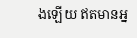ងឡើយ ឥតមានអ្ន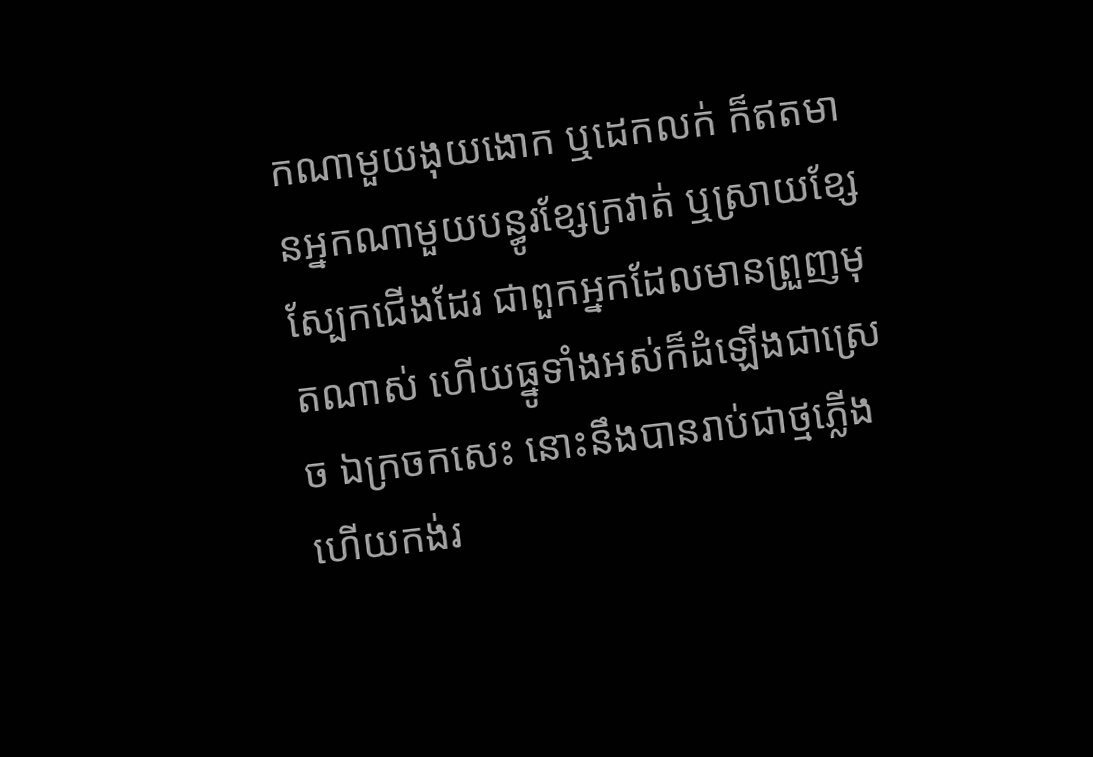កណាមួយងុយ‌ងោក ឬដេកលក់ ក៏ឥតមានអ្នកណាមួយបន្ធូរខ្សែក្រវាត់ ឬស្រាយខ្សែស្បែកជើងដែរ ជាពួកអ្នកដែលមានព្រួញមុតណាស់ ហើយធ្នូទាំងអស់ក៏ដំឡើងជាស្រេច ឯក្រចកសេះ នោះនឹងបានរាប់ជាថ្មភ្លើង ហើយកង់រ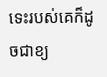ទេះរបស់គេក៏ដូចជាខ្យ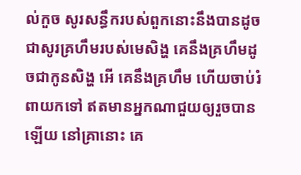ល់កួច សូរសន្ធឹករបស់ពួកនោះនឹងបានដូចជាសូរគ្រហឹមរបស់មេសិង្ហ គេនឹងគ្រហឹមដូចជាកូនសិង្ហ អើ គេនឹងគ្រហឹម ហើយចាប់រំពាយកទៅ ឥតមានអ្នកណាជួយឲ្យរួចបានឡើយ នៅគ្រានោះ គេ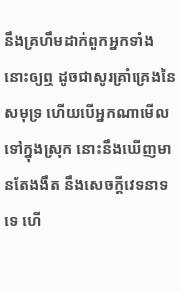នឹងគ្រហឹមដាក់ពួកអ្នកទាំងនោះឲ្យឮ ដូចជាសូរគ្រាំ‌គ្រេងនៃសមុទ្រ ហើយបើអ្នកណាមើលទៅក្នុងស្រុក នោះនឹងឃើញមានតែងងឹត នឹងសេចក្ដីវេទនាទទេ ហើ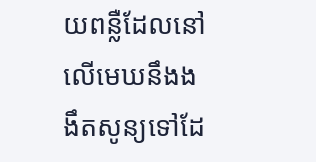យពន្លឺដែលនៅលើមេឃនឹងងងឹតសូន្យទៅដែ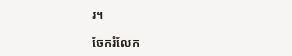រ។

ចែករំលែក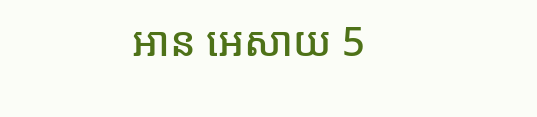អាន អេសាយ 5